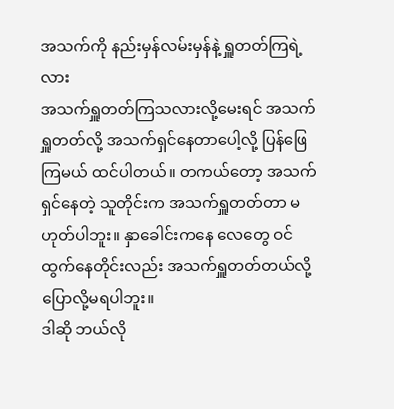အသက်ကို နည်းမှန်လမ်းမှန်နဲ့ ရှူတတ်ကြရဲ့လား
အသက်ရှူတတ်ကြသလားလို့မေးရင် အသက်ရှူတတ်လို့ အသက်ရှင်နေတာပေါ့လို့ ပြန်ဖြေကြမယ် ထင်ပါတယ်။ တကယ်တော့ အသက်ရှင်နေတဲ့ သူတိုင်းက အသက်ရှူတတ်တာ မဟုတ်ပါဘူး။ နှာခေါင်းကနေ လေတွေ ဝင်ထွက်နေတိုင်းလည်း အသက်ရှူတတ်တယ်လို့ ပြောလို့မရပါဘူး။
ဒါဆို ဘယ်လို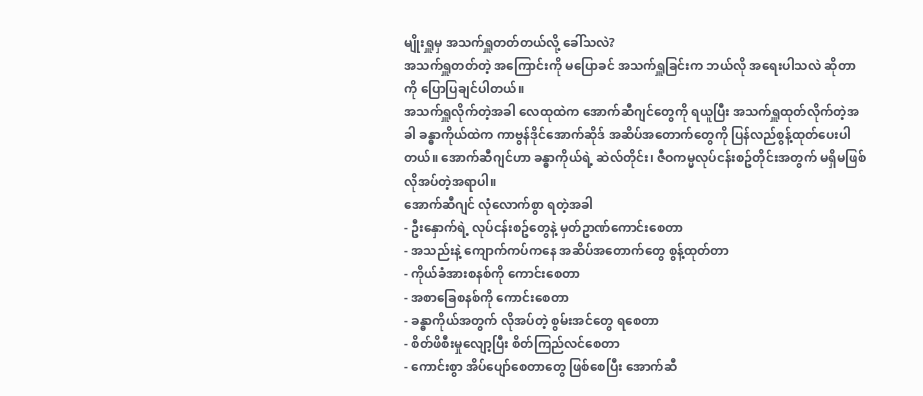မျိုးရှူမှ အသက်ရှူတတ်တယ်လို့ ခေါ်သလဲ?
အသက်ရှူတတ်တဲ့ အကြောင်းကို မပြောခင် အသက်ရှူခြင်းက ဘယ်လို အရေးပါသလဲ ဆိုတာကို ပြောပြချင်ပါတယ်။
အသက်ရှူလိုက်တဲ့အခါ လေထုထဲက အောက်ဆီဂျင်တွေကို ရယူပြီး အသက်ရှူထုတ်လိုက်တဲ့အခါ ခန္ဓာကိုယ်ထဲက ကာဗွန်ဒိုင်အောက်ဆိုဒ် အဆိပ်အတောက်တွေကို ပြန်လည်စွန့်ထုတ်ပေးပါတယ်။ အောက်ဆီဂျင်ဟာ ခန္ဓာကိုယ်ရဲ့ ဆဲလ်တိုင်း၊ ဇီဝကမ္မလုပ်ငန်းစဥ်တိုင်းအတွက် မရှိမဖြစ် လိုအပ်တဲ့အရာပါ။
အောက်ဆီဂျင် လုံလောက်စွာ ရတဲ့အခါ
- ဦးနှောက်ရဲ့ လုပ်ငန်းစဥ်တွေနဲ့ မှတ်ဥာဏ်ကောင်းစေတာ
- အသည်းနဲ့ ကျောက်ကပ်ကနေ အဆိပ်အတောက်တွေ စွန့်ထုတ်တာ
- ကိုယ်ခံအားစနစ်ကို ကောင်းစေတာ
- အစာခြေစနစ်ကို ကောင်းစေတာ
- ခန္ဓာကိုယ်အတွက် လိုအပ်တဲ့ စွမ်းအင်တွေ ရစေတာ
- စိတ်ဖိစီးမှုလျော့ပြီး စိတ်ကြည်လင်စေတာ
- ကောင်းစွာ အိပ်ပျော်စေတာတွေ ဖြစ်စေပြီး အောက်ဆီ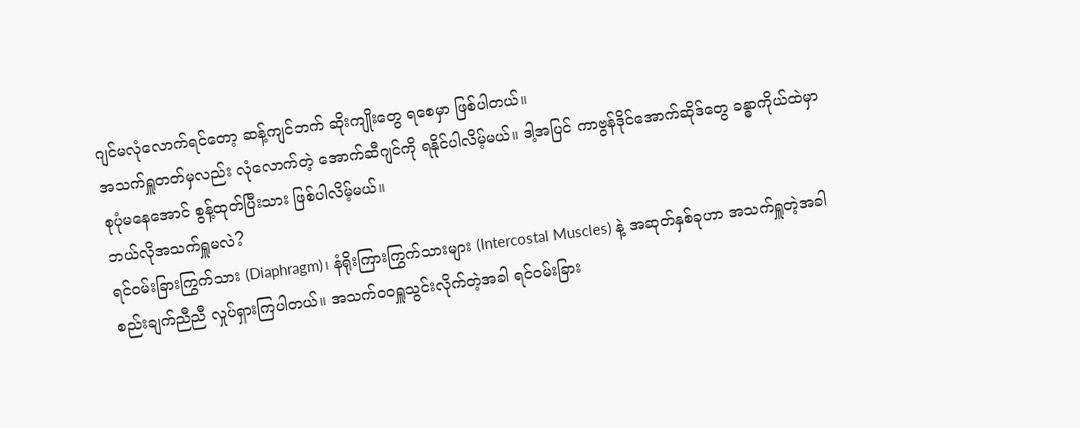ဂျင်မလုံလောက်ရင်တော့ ဆန့်ကျင်ဘက် ဆိုးကျိုးတွေ ရစေမှာ ဖြစ်ပါတယ်။
အသက်ရှူတတ်မှလည်း လုံလောက်တဲ့ အောက်ဆီဂျင်ကို ရနိုင်ပါလိမ့်မယ်။ ဒါ့အပြင် ကာဗွန်ဒိုင်အောက်ဆိုဒ်တွေ ခန္ဓာကိုယ်ထဲမှာ စုပုံမနေအောင် စွန့်ထုတ်ပြီးသား ဖြစ်ပါလိမ့်မယ်။
ဘယ်လိုအသက်ရှူမလဲ?
ရင်ဝမ်းခြားကြွက်သား (Diaphragm)၊ နံရိုးကြားကြွက်သားများ (Intercostal Muscles) နဲ့ အဆုတ်နှစ်ခုဟာ အသက်ရှူတဲ့အခါ စည်းချက်ညီညီ လှုပ်ရှားကြပါတယ်။ အသက်ဝဝရှူသွင်းလိုက်တဲ့အခါ ရင်ဝမ်းခြား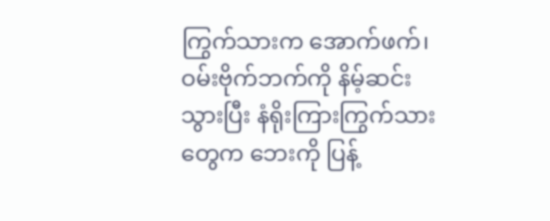ကြွက်သားက အောက်ဖက်၊ ဝမ်းဗိုက်ဘက်ကို နိမ့်ဆင်းသွားပြီး နံရိုးကြားကြွက်သားတွေက ဘေးကို ပြန့်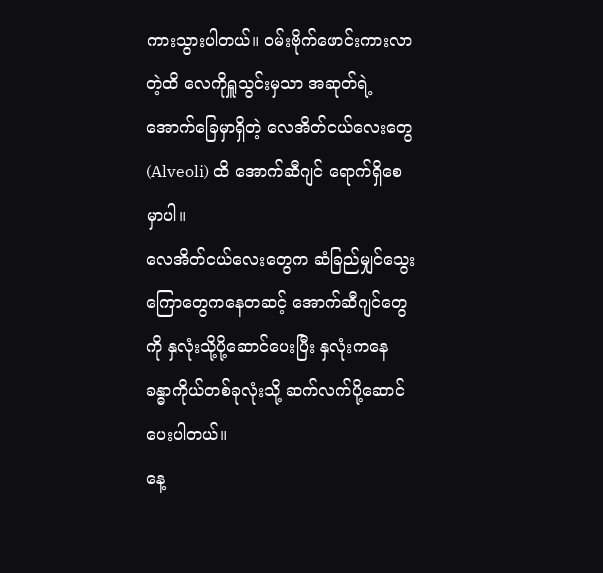ကားသွားပါတယ်။ ဝမ်းဗိုက်ဖောင်းကားလာတဲ့ထိ လေကိုရှူသွင်းမှသာ အဆုတ်ရဲ့ အောက်ခြေမှာရှိတဲ့ လေအိတ်ငယ်လေးတွေ (Alveoli) ထိ အောက်ဆီဂျင် ရောက်ရှိစေမှာပါ။
လေအိတ်ငယ်လေးတွေက ဆံခြည်မျှင်သွေးကြောတွေကနေတဆင့် အောက်ဆီဂျင်တွေကို နှလုံးသို့ပို့ဆောင်ပေးပြီး နှလုံးကနေ ခန္ဓာကိုယ်တစ်ခုလုံးသို့ ဆက်လက်ပို့ဆောင်ပေးပါတယ်။
နေ့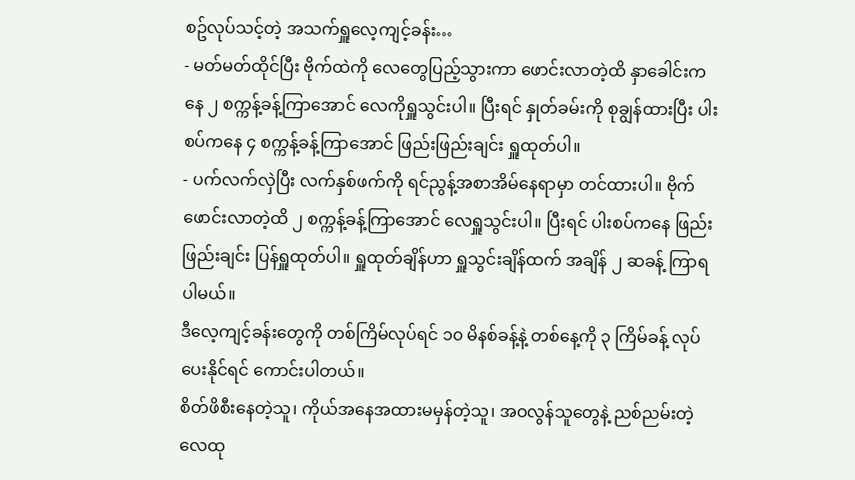စဥ်လုပ်သင့်တဲ့ အသက်ရှူလေ့ကျင့်ခန်း…
- မတ်မတ်ထိုင်ပြီး ဗိုက်ထဲကို လေတွေပြည့်သွားကာ ဖောင်းလာတဲ့ထိ နှာခေါင်းကနေ ၂ စက္ကန့်ခန့်ကြာအောင် လေကိုရှူသွင်းပါ။ ပြီးရင် နှုတ်ခမ်းကို စုချွန်ထားပြီး ပါးစပ်ကနေ ၄ စက္ကန့်ခန့်ကြာအောင် ဖြည်းဖြည်းချင်း ရှူထုတ်ပါ။
- ပက်လက်လှဲပြီး လက်နှစ်ဖက်ကို ရင်ညွန့်အစာအိမ်နေရာမှာ တင်ထားပါ။ ဗိုက်ဖောင်းလာတဲ့ထိ ၂ စက္ကန့်ခန့်ကြာအောင် လေရှူသွင်းပါ။ ပြီးရင် ပါးစပ်ကနေ ဖြည်းဖြည်းချင်း ပြန်ရှူထုတ်ပါ။ ရှူထုတ်ချိန်ဟာ ရှူသွင်းချိန်ထက် အချိန် ၂ ဆခန့် ကြာရပါမယ်။
ဒီလေ့ကျင့်ခန်းတွေကို တစ်ကြိမ်လုပ်ရင် ၁၀ မိနစ်ခန့်နဲ့ တစ်နေ့ကို ၃ ကြိမ်ခန့် လုပ်ပေးနိုင်ရင် ကောင်းပါတယ်။
စိတ်ဖိစီးနေတဲ့သူ၊ ကိုယ်အနေအထားမမှန်တဲ့သူ၊ အဝလွန်သူတွေနဲ့ ညစ်ညမ်းတဲ့လေထု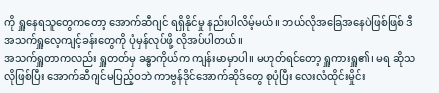ကို ရှူနေရသူတွေကတော့ အောက်ဆီဂျင် ရရှိနိုင်မှု နည်းပါလိမ့်မယ်။ ဘယ်လိုအခြေအနေပဲဖြစ်ဖြစ် ဒီအသက်ရှူလေ့ကျင့်ခန်းတွေကို ပုံမှန်လုပ်ဖို့ လိုအပ်ပါတယ်။
အသက်ရှူတာကလည်း ရှူတတ်မှ ခန္ဓာကိုယ်က ကျန်းမာမှာပါ။ မဟုတ်ရင်တော့ ရှူကားရှူ၏၊ မရ ဆိုသလိုဖြစ်ပြီး အောက်ဆီဂျင်မပြည့်ဝဘဲ ကာဗွန်ဒိုင်အောက်ဆိုဒ်တွေ စုပုံပြီး လေးလံထိုင်းမှိုင်း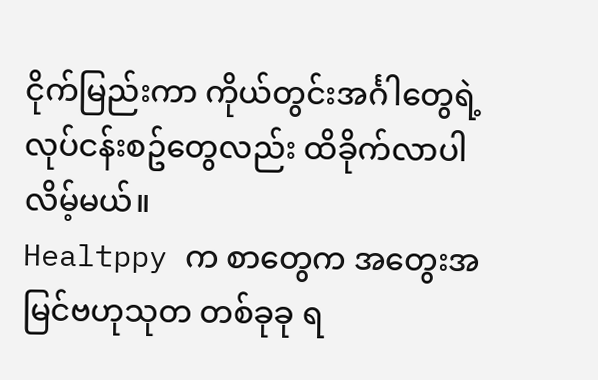ငိုက်မြည်းကာ ကိုယ်တွင်းအင်္ဂါတွေရဲ့ လုပ်ငန်းစဥ်တွေလည်း ထိခိုက်လာပါလိမ့်မယ်။
Healtppy က စာတွေက အတွေးအမြင်ဗဟုသုတ တစ်ခုခု ရ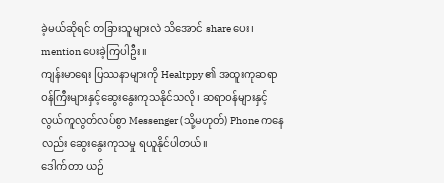ခဲ့မယ်ဆိုရင် တခြားသူများလဲ သိအောင် share ပေး၊ mention ပေးခဲ့ကြပါဦး။
ကျန်းမာရေး ပြဿနာများကို Healtppy ၏ အထူးကုဆရာဝန်ကြီးများနှင့်ဆွေးနွေးကုသနိုင်သလို၊ ဆရာဝန်များနှင့် လွယ်ကူလွတ်လပ်စွာ Messenger (သို့မဟုတ်) Phone ကနေလည်း ဆွေးနွေးကုသမှု ရယူနိုင်ပါတယ်။
ဒေါက်တာ ယဉ်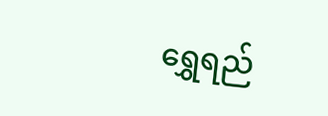ရွှေရည်